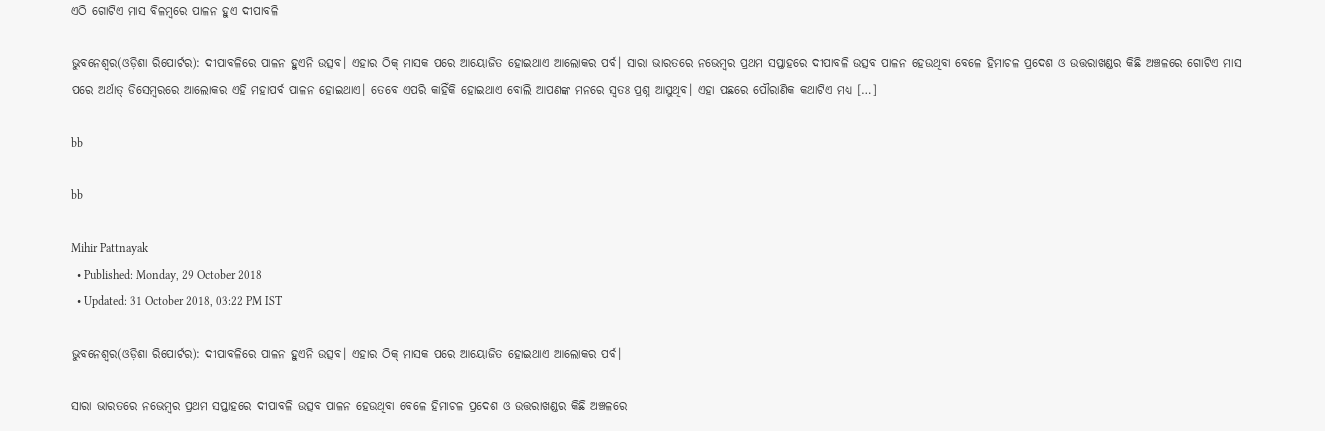ଏଠି ଗୋଟିଏ ମାସ ବିଳମ୍ୱରେ ପାଳନ ହୁଏ ଦୀପାବଳି

ଭୁବନେଶ୍ୱର(ଓଡ଼ିଶା ରିପୋର୍ଟର): ଦୀପାବଳିରେ ପାଳନ ହୁଏନି ଉତ୍ସବ। ଏହାର ଠିକ୍‌ ମାସକ ପରେ ଆୟୋଜିତ ହୋଇଥାଏ ଆଲୋକର ପର୍ବ। ସାରା ଭାରତରେ ନଭେମ୍ୱର ପ୍ରଥମ ସପ୍ତାହରେ ଦୀପାବଳି ଉତ୍ସବ ପାଳନ ହେଉଥିବା ବେଳେ ହିମାଚଳ ପ୍ରଦେଶ ଓ ଉତ୍ତରାଖଣ୍ଡର କିଛି ଅଞ୍ଚଳରେ ଗୋଟିଏ ମାସ ପରେ ଅର୍ଥାତ୍‌ ଡିସେମ୍ୱରରେ ଆଲୋକର ଏହି ମହାପର୍ବ ପାଳନ ହୋଇଥାଏ। ତେବେ ଏପରି କାହିଁକି ହୋଇଥାଏ ବୋଲି ଆପଣଙ୍କ ମନରେ ସ୍ୱତଃ ପ୍ରଶ୍ନ ଆସୁଥିବ। ଏହା ପଛରେ ପୌରାଣିକ କଥାଟିଏ ମଧ୍ୟ […]

bb

bb

Mihir Pattnayak
  • Published: Monday, 29 October 2018
  • Updated: 31 October 2018, 03:22 PM IST

ଭୁବନେଶ୍ୱର(ଓଡ଼ିଶା ରିପୋର୍ଟର): ଦୀପାବଳିରେ ପାଳନ ହୁଏନି ଉତ୍ସବ। ଏହାର ଠିକ୍‌ ମାସକ ପରେ ଆୟୋଜିତ ହୋଇଥାଏ ଆଲୋକର ପର୍ବ।

ସାରା ଭାରତରେ ନଭେମ୍ୱର ପ୍ରଥମ ସପ୍ତାହରେ ଦୀପାବଳି ଉତ୍ସବ ପାଳନ ହେଉଥିବା ବେଳେ ହିମାଚଳ ପ୍ରଦେଶ ଓ ଉତ୍ତରାଖଣ୍ଡର କିଛି ଅଞ୍ଚଳରେ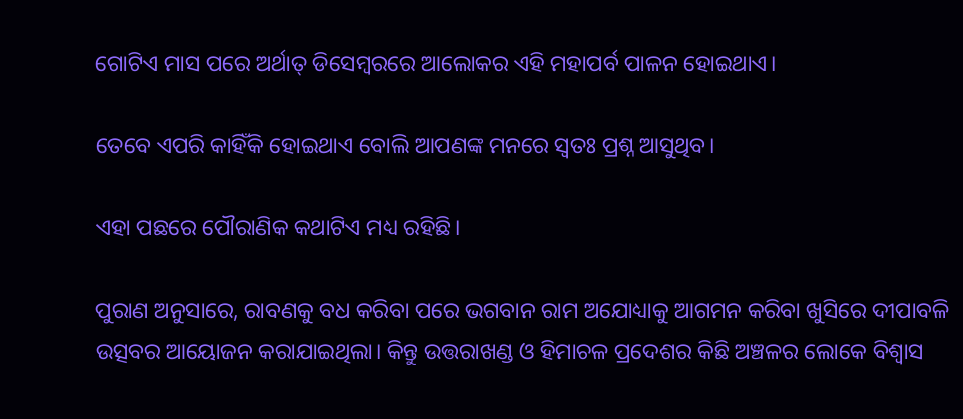ଗୋଟିଏ ମାସ ପରେ ଅର୍ଥାତ୍‌ ଡିସେମ୍ୱରରେ ଆଲୋକର ଏହି ମହାପର୍ବ ପାଳନ ହୋଇଥାଏ।

ତେବେ ଏପରି କାହିଁକି ହୋଇଥାଏ ବୋଲି ଆପଣଙ୍କ ମନରେ ସ୍ୱତଃ ପ୍ରଶ୍ନ ଆସୁଥିବ।

ଏହା ପଛରେ ପୌରାଣିକ କଥାଟିଏ ମଧ୍ୟ ରହିଛି।

ପୁରାଣ ଅନୁସାରେ, ରାବଣକୁ ବଧ କରିବା ପରେ ଭଗବାନ ରାମ ଅଯୋଧ୍ୟାକୁ ଆଗମନ କରିବା ଖୁସିରେ ଦୀପାବଳି ଉତ୍ସବର ଆୟୋଜନ କରାଯାଇଥିଲା। କିନ୍ତୁ ଉତ୍ତରାଖଣ୍ଡ ଓ ହିମାଚଳ ପ୍ରଦେଶର କିଛି ଅଞ୍ଚଳର ଲୋକେ ବିଶ୍ୱାସ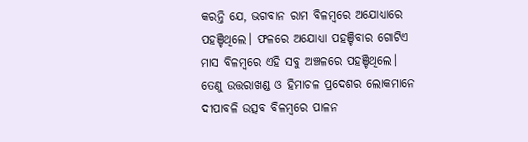କରନ୍ତି ଯେ, ଭଗବାନ ରାମ ବିଳମ୍ୱରେ ଅଯୋଧ୍ୟାରେ ପହଞ୍ଚିଥିଲେ। ଫଳରେ ଅଯୋଧ୍ୟା ପହଞ୍ଚିବାର ଗୋଟିଏ ମାସ ବିଳମ୍ୱରେ ଏହି ସବୁ ଅଞ୍ଚଳରେ ପହଞ୍ଚିଥିଲେ। ତେଣୁ ଉତ୍ତରାଖଣ୍ଡ ଓ ହିମାଚଳ ପ୍ରଦେଶର ଲୋକମାନେ ଦୀପାବଳି ଉତ୍ସବ ବିଳମ୍ବରେ ପାଳନ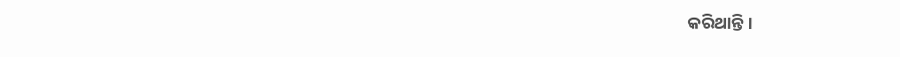କରିଥାନ୍ତି।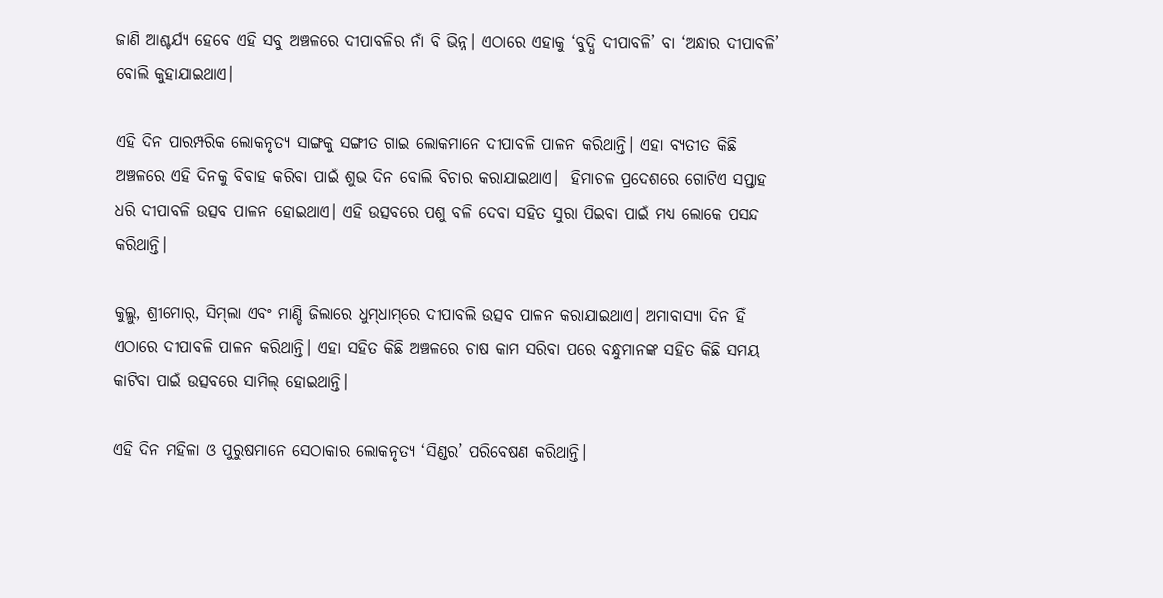ଜାଣି ଆଶ୍ଚର୍ଯ୍ୟ ହେବେ ଏହି ସବୁ ଅଞ୍ଚଳରେ ଦୀପାବଳିର ନାଁ ବି ଭିନ୍ନ। ଏଠାରେ ଏହାକୁ ‘ବୁଦ୍ଧି ଦୀପାବଳି’ ବା ‘ଅନ୍ଧାର ଦୀପାବଳି’ ବୋଲି କୁହାଯାଇଥାଏ।

ଏହି ଦିନ ପାରମ୍ପରିକ ଲୋକନୃତ୍ୟ ସାଙ୍ଗକୁ ସଙ୍ଗୀତ ଗାଇ ଲୋକମାନେ ଦୀପାବଳି ପାଳନ କରିଥାନ୍ତି। ଏହା ବ୍ୟତୀତ କିଛି ଅଞ୍ଚଳରେ ଏହି ଦିନକୁ ବିବାହ କରିବା ପାଇଁ ଶୁଭ ଦିନ ବୋଲି ବିଚାର କରାଯାଇଥାଏ।  ହିମାଚଳ ପ୍ରଦେଶରେ ଗୋଟିଏ ସପ୍ତାହ ଧରି ଦୀପାବଳି ଉତ୍ସବ ପାଳନ ହୋଇଥାଏ। ଏହି ଉତ୍ସବରେ ପଶୁ ବଳି ଦେବା ସହିତ ସୁରା ପିଇବା ପାଇଁ ମଧ୍ୟ ଲୋକେ ପସନ୍ଦ କରିଥାନ୍ତି।

କୁଲ୍ଲୁ, ଶ୍ରୀମୋର୍‌, ସିମ୍‌ଲା ଏବଂ ମାଣ୍ଡି ଜିଲାରେ ଧୁମ୍‌ଧାମ୍‌ରେ ଦୀପାବଲି ଉତ୍ସବ ପାଳନ କରାଯାଇଥାଏ। ଅମାବାସ୍ୟା ଦିନ ହିଁ ଏଠାରେ ଦୀପାବଳି ପାଳନ କରିଥାନ୍ତି। ଏହା ସହିତ କିଛି ଅଞ୍ଚଳରେ ଚାଷ କାମ ସରିବା ପରେ ବନ୍ଧୁମାନଙ୍କ ସହିତ କିଛି ସମୟ କାଟିବା ପାଇଁ ଉତ୍ସବରେ ସାମିଲ୍‌ ହୋଇଥାନ୍ତି।

ଏହି ଦିନ ମହିଳା ଓ ପୁରୁଷମାନେ ସେଠାକାର ଲୋକନୃତ୍ୟ ‘ସିଣ୍ଡର’ ପରିବେଷଣ କରିଥାନ୍ତି।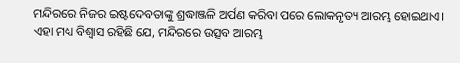ମନ୍ଦିରରେ ନିଜର ଇଷ୍ଟଦେବତାଙ୍କୁ ଶ୍ରଦ୍ଧାଞ୍ଜଳି ଅର୍ପଣ କରିବା ପରେ ଲୋକନୃତ୍ୟ ଆରମ୍ଭ ହୋଇଥାଏ। ଏହା ମଧ୍ୟ ବିଶ୍ୱାସ ରହିଛି ଯେ, ମନ୍ଦିରରେ ଉତ୍ସବ ଆରମ୍ଭ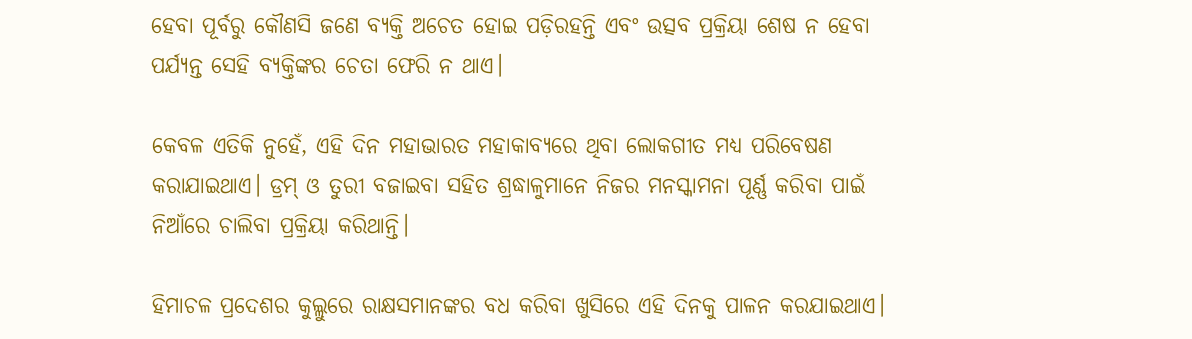ହେବା ପୂର୍ବରୁ କୌଣସି ଜଣେ ବ୍ୟକ୍ତି ଅଚେତ ହୋଇ ପଡ଼ିରହନ୍ତି ଏବଂ ଉତ୍ସବ ପ୍ରକ୍ରିୟା ଶେଷ ନ ହେବା ପର୍ଯ୍ୟନ୍ତ ସେହି ବ୍ୟକ୍ତିଙ୍କର ଚେତା ଫେରି ନ ଥାଏ।

କେବଳ ଏତିକି ନୁହେଁ, ଏହି ଦିନ ମହାଭାରତ ମହାକାବ୍ୟରେ ଥିବା ଲୋକଗୀତ ମଧ୍ୟ ପରିବେଷଣ କରାଯାଇଥାଏ। ଡ୍ରମ୍‌ ଓ ତୁରୀ ବଜାଇବା ସହିତ ଶ୍ରଦ୍ଧାଳୁମାନେ ନିଜର ମନସ୍କାମନା ପୂର୍ଣ୍ଣ କରିବା ପାଇଁ ନିଆଁରେ ଚାଲିବା ପ୍ରକ୍ରିୟା କରିଥାନ୍ତି।

ହିମାଚଳ ପ୍ରଦେଶର କୁଲ୍ଲୁରେ ରାକ୍ଷସମାନଙ୍କର ବଧ କରିବା ଖୁସିରେ ଏହି ଦିନକୁ ପାଳନ କରଯାଇଥାଏ।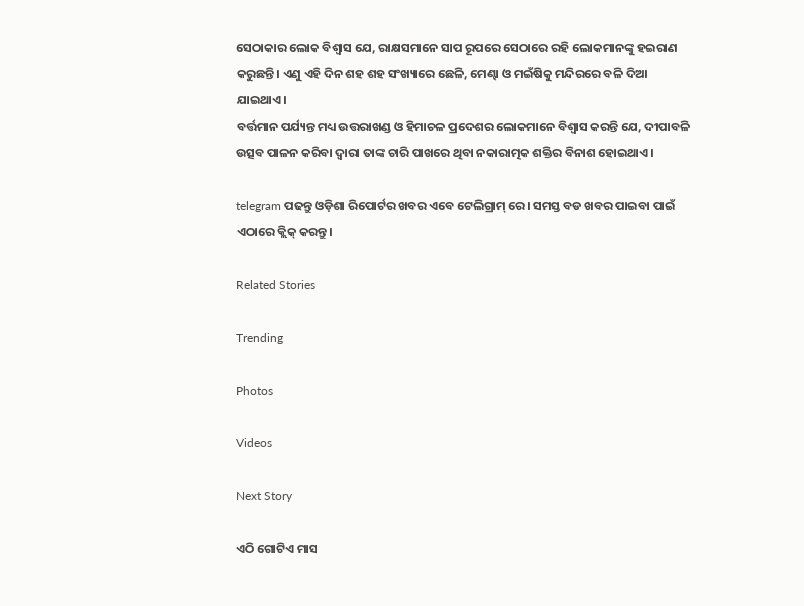ସେଠାକାର ଲୋକ ବିଶ୍ୱାସ ଯେ, ରାକ୍ଷସମାନେ ସାପ ରୂପରେ ସେଠାରେ ରହି ଲୋକମାନଙ୍କୁ ହଇରାଣ କରୁଛନ୍ତି। ଏଣୁ ଏହି ଦିନ ଶହ ଶହ ସଂଖ୍ୟାରେ ଛେଳି, ମେଣ୍ଢା ଓ ମଇଁଷିକୁ ମନ୍ଦିରରେ ବଳି ଦିଆ ଯାଇଥାଏ।
ବର୍ତ୍ତମାନ ପର୍ଯ୍ୟନ୍ତ ମଧ୍ୟ ଉତ୍ତରାଖଣ୍ଡ ଓ ହିମାଚଳ ପ୍ରଦେଶର ଲୋକମାନେ ବିଶ୍ୱାସ କରନ୍ତି ଯେ, ଦୀପାବଳି ଉତ୍ସବ ପାଳନ କରିବା ଦ୍ୱାରା ତାଙ୍କ ଚାରି ପାଖରେ ଥିବା ନକାରାତ୍ମକ ଶକ୍ତିର ବିନାଶ ହୋଇଥାଏ।

telegram ପଢନ୍ତୁ ଓଡ଼ିଶା ରିପୋର୍ଟର ଖବର ଏବେ ଟେଲିଗ୍ରାମ୍ ରେ। ସମସ୍ତ ବଡ ଖବର ପାଇବା ପାଇଁ ଏଠାରେ କ୍ଲିକ୍ କରନ୍ତୁ।

Related Stories

Trending

Photos

Videos

Next Story

ଏଠି ଗୋଟିଏ ମାସ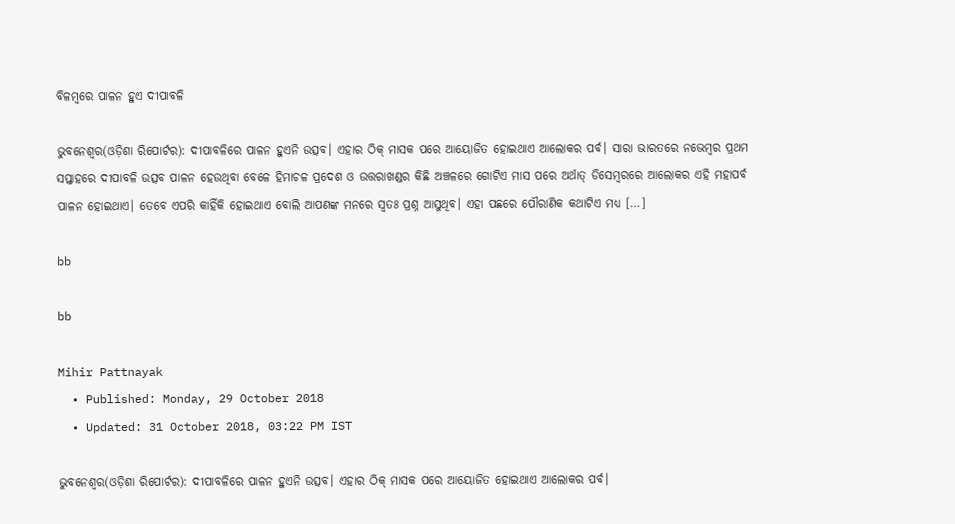ବିଳମ୍ୱରେ ପାଳନ ହୁଏ ଦୀପାବଳି

ଭୁବନେଶ୍ୱର(ଓଡ଼ିଶା ରିପୋର୍ଟର): ଦୀପାବଳିରେ ପାଳନ ହୁଏନି ଉତ୍ସବ। ଏହାର ଠିକ୍‌ ମାସକ ପରେ ଆୟୋଜିତ ହୋଇଥାଏ ଆଲୋକର ପର୍ବ। ସାରା ଭାରତରେ ନଭେମ୍ୱର ପ୍ରଥମ ସପ୍ତାହରେ ଦୀପାବଳି ଉତ୍ସବ ପାଳନ ହେଉଥିବା ବେଳେ ହିମାଚଳ ପ୍ରଦେଶ ଓ ଉତ୍ତରାଖଣ୍ଡର କିଛି ଅଞ୍ଚଳରେ ଗୋଟିଏ ମାସ ପରେ ଅର୍ଥାତ୍‌ ଡିସେମ୍ୱରରେ ଆଲୋକର ଏହି ମହାପର୍ବ ପାଳନ ହୋଇଥାଏ। ତେବେ ଏପରି କାହିଁକି ହୋଇଥାଏ ବୋଲି ଆପଣଙ୍କ ମନରେ ସ୍ୱତଃ ପ୍ରଶ୍ନ ଆସୁଥିବ। ଏହା ପଛରେ ପୌରାଣିକ କଥାଟିଏ ମଧ୍ୟ […]

bb

bb

Mihir Pattnayak
  • Published: Monday, 29 October 2018
  • Updated: 31 October 2018, 03:22 PM IST

ଭୁବନେଶ୍ୱର(ଓଡ଼ିଶା ରିପୋର୍ଟର): ଦୀପାବଳିରେ ପାଳନ ହୁଏନି ଉତ୍ସବ। ଏହାର ଠିକ୍‌ ମାସକ ପରେ ଆୟୋଜିତ ହୋଇଥାଏ ଆଲୋକର ପର୍ବ।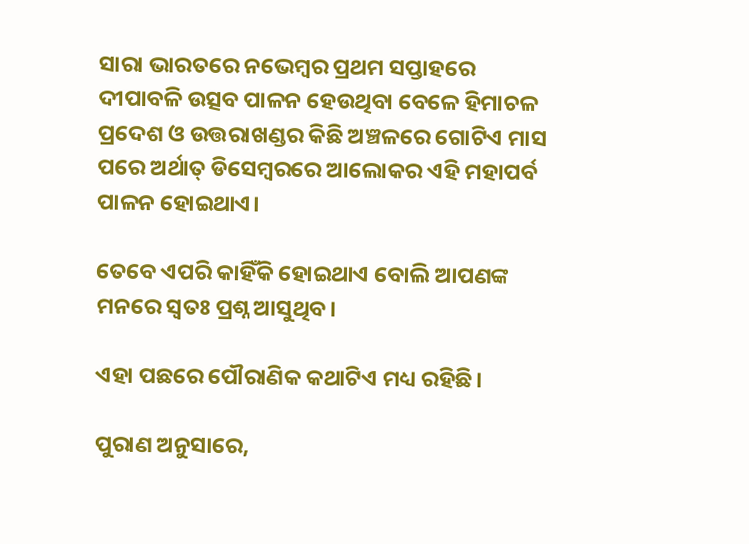ସାରା ଭାରତରେ ନଭେମ୍ୱର ପ୍ରଥମ ସପ୍ତାହରେ ଦୀପାବଳି ଉତ୍ସବ ପାଳନ ହେଉଥିବା ବେଳେ ହିମାଚଳ ପ୍ରଦେଶ ଓ ଉତ୍ତରାଖଣ୍ଡର କିଛି ଅଞ୍ଚଳରେ ଗୋଟିଏ ମାସ ପରେ ଅର୍ଥାତ୍‌ ଡିସେମ୍ୱରରେ ଆଲୋକର ଏହି ମହାପର୍ବ ପାଳନ ହୋଇଥାଏ।

ତେବେ ଏପରି କାହିଁକି ହୋଇଥାଏ ବୋଲି ଆପଣଙ୍କ ମନରେ ସ୍ୱତଃ ପ୍ରଶ୍ନ ଆସୁଥିବ।

ଏହା ପଛରେ ପୌରାଣିକ କଥାଟିଏ ମଧ୍ୟ ରହିଛି।

ପୁରାଣ ଅନୁସାରେ,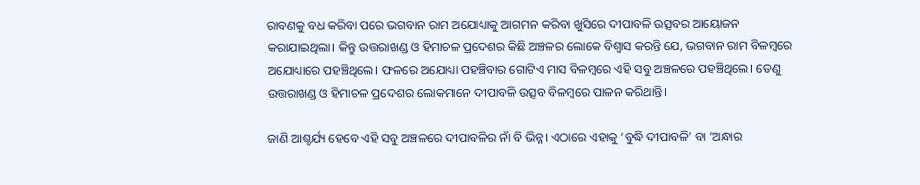ରାବଣକୁ ବଧ କରିବା ପରେ ଭଗବାନ ରାମ ଅଯୋଧ୍ୟାକୁ ଆଗମନ କରିବା ଖୁସିରେ ଦୀପାବଳି ଉତ୍ସବର ଆୟୋଜନ କରାଯାଇଥିଲା। କିନ୍ତୁ ଉତ୍ତରାଖଣ୍ଡ ଓ ହିମାଚଳ ପ୍ରଦେଶର କିଛି ଅଞ୍ଚଳର ଲୋକେ ବିଶ୍ୱାସ କରନ୍ତି ଯେ, ଭଗବାନ ରାମ ବିଳମ୍ୱରେ ଅଯୋଧ୍ୟାରେ ପହଞ୍ଚିଥିଲେ। ଫଳରେ ଅଯୋଧ୍ୟା ପହଞ୍ଚିବାର ଗୋଟିଏ ମାସ ବିଳମ୍ୱରେ ଏହି ସବୁ ଅଞ୍ଚଳରେ ପହଞ୍ଚିଥିଲେ। ତେଣୁ ଉତ୍ତରାଖଣ୍ଡ ଓ ହିମାଚଳ ପ୍ରଦେଶର ଲୋକମାନେ ଦୀପାବଳି ଉତ୍ସବ ବିଳମ୍ବରେ ପାଳନ କରିଥାନ୍ତି।

ଜାଣି ଆଶ୍ଚର୍ଯ୍ୟ ହେବେ ଏହି ସବୁ ଅଞ୍ଚଳରେ ଦୀପାବଳିର ନାଁ ବି ଭିନ୍ନ। ଏଠାରେ ଏହାକୁ ‘ବୁଦ୍ଧି ଦୀପାବଳି’ ବା ‘ଅନ୍ଧାର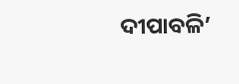ଦୀପାବଳି’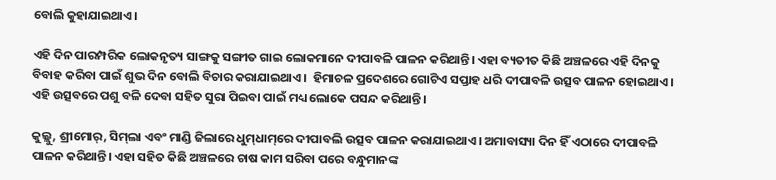ବୋଲି କୁହାଯାଇଥାଏ।

ଏହି ଦିନ ପାରମ୍ପରିକ ଲୋକନୃତ୍ୟ ସାଙ୍ଗକୁ ସଙ୍ଗୀତ ଗାଇ ଲୋକମାନେ ଦୀପାବଳି ପାଳନ କରିଥାନ୍ତି। ଏହା ବ୍ୟତୀତ କିଛି ଅଞ୍ଚଳରେ ଏହି ଦିନକୁ ବିବାହ କରିବା ପାଇଁ ଶୁଭ ଦିନ ବୋଲି ବିଚାର କରାଯାଇଥାଏ।  ହିମାଚଳ ପ୍ରଦେଶରେ ଗୋଟିଏ ସପ୍ତାହ ଧରି ଦୀପାବଳି ଉତ୍ସବ ପାଳନ ହୋଇଥାଏ। ଏହି ଉତ୍ସବରେ ପଶୁ ବଳି ଦେବା ସହିତ ସୁରା ପିଇବା ପାଇଁ ମଧ୍ୟ ଲୋକେ ପସନ୍ଦ କରିଥାନ୍ତି।

କୁଲ୍ଲୁ, ଶ୍ରୀମୋର୍‌, ସିମ୍‌ଲା ଏବଂ ମାଣ୍ଡି ଜିଲାରେ ଧୁମ୍‌ଧାମ୍‌ରେ ଦୀପାବଲି ଉତ୍ସବ ପାଳନ କରାଯାଇଥାଏ। ଅମାବାସ୍ୟା ଦିନ ହିଁ ଏଠାରେ ଦୀପାବଳି ପାଳନ କରିଥାନ୍ତି। ଏହା ସହିତ କିଛି ଅଞ୍ଚଳରେ ଚାଷ କାମ ସରିବା ପରେ ବନ୍ଧୁମାନଙ୍କ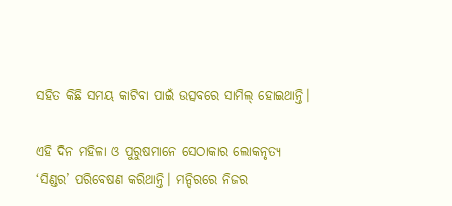ସହିତ କିଛି ସମୟ କାଟିବା ପାଇଁ ଉତ୍ସବରେ ସାମିଲ୍‌ ହୋଇଥାନ୍ତି।

ଏହି ଦିନ ମହିଳା ଓ ପୁରୁଷମାନେ ସେଠାକାର ଲୋକନୃତ୍ୟ ‘ସିଣ୍ଡର’ ପରିବେଷଣ କରିଥାନ୍ତି। ମନ୍ଦିରରେ ନିଜର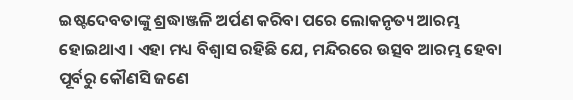ଇଷ୍ଟଦେବତାଙ୍କୁ ଶ୍ରଦ୍ଧାଞ୍ଜଳି ଅର୍ପଣ କରିବା ପରେ ଲୋକନୃତ୍ୟ ଆରମ୍ଭ ହୋଇଥାଏ। ଏହା ମଧ୍ୟ ବିଶ୍ୱାସ ରହିଛି ଯେ, ମନ୍ଦିରରେ ଉତ୍ସବ ଆରମ୍ଭ ହେବା ପୂର୍ବରୁ କୌଣସି ଜଣେ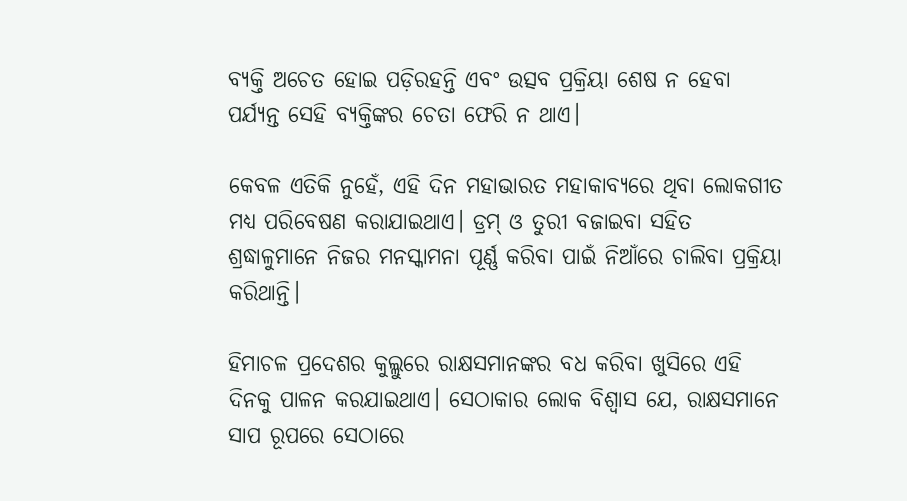ବ୍ୟକ୍ତି ଅଚେତ ହୋଇ ପଡ଼ିରହନ୍ତି ଏବଂ ଉତ୍ସବ ପ୍ରକ୍ରିୟା ଶେଷ ନ ହେବା ପର୍ଯ୍ୟନ୍ତ ସେହି ବ୍ୟକ୍ତିଙ୍କର ଚେତା ଫେରି ନ ଥାଏ।

କେବଳ ଏତିକି ନୁହେଁ, ଏହି ଦିନ ମହାଭାରତ ମହାକାବ୍ୟରେ ଥିବା ଲୋକଗୀତ ମଧ୍ୟ ପରିବେଷଣ କରାଯାଇଥାଏ। ଡ୍ରମ୍‌ ଓ ତୁରୀ ବଜାଇବା ସହିତ ଶ୍ରଦ୍ଧାଳୁମାନେ ନିଜର ମନସ୍କାମନା ପୂର୍ଣ୍ଣ କରିବା ପାଇଁ ନିଆଁରେ ଚାଲିବା ପ୍ରକ୍ରିୟା କରିଥାନ୍ତି।

ହିମାଚଳ ପ୍ରଦେଶର କୁଲ୍ଲୁରେ ରାକ୍ଷସମାନଙ୍କର ବଧ କରିବା ଖୁସିରେ ଏହି ଦିନକୁ ପାଳନ କରଯାଇଥାଏ। ସେଠାକାର ଲୋକ ବିଶ୍ୱାସ ଯେ, ରାକ୍ଷସମାନେ ସାପ ରୂପରେ ସେଠାରେ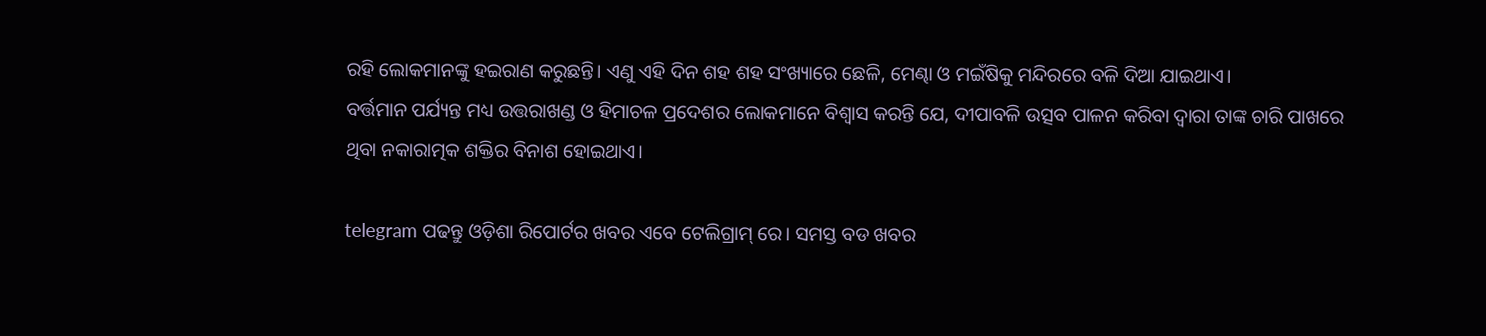ରହି ଲୋକମାନଙ୍କୁ ହଇରାଣ କରୁଛନ୍ତି। ଏଣୁ ଏହି ଦିନ ଶହ ଶହ ସଂଖ୍ୟାରେ ଛେଳି, ମେଣ୍ଢା ଓ ମଇଁଷିକୁ ମନ୍ଦିରରେ ବଳି ଦିଆ ଯାଇଥାଏ।
ବର୍ତ୍ତମାନ ପର୍ଯ୍ୟନ୍ତ ମଧ୍ୟ ଉତ୍ତରାଖଣ୍ଡ ଓ ହିମାଚଳ ପ୍ରଦେଶର ଲୋକମାନେ ବିଶ୍ୱାସ କରନ୍ତି ଯେ, ଦୀପାବଳି ଉତ୍ସବ ପାଳନ କରିବା ଦ୍ୱାରା ତାଙ୍କ ଚାରି ପାଖରେ ଥିବା ନକାରାତ୍ମକ ଶକ୍ତିର ବିନାଶ ହୋଇଥାଏ।

telegram ପଢନ୍ତୁ ଓଡ଼ିଶା ରିପୋର୍ଟର ଖବର ଏବେ ଟେଲିଗ୍ରାମ୍ ରେ। ସମସ୍ତ ବଡ ଖବର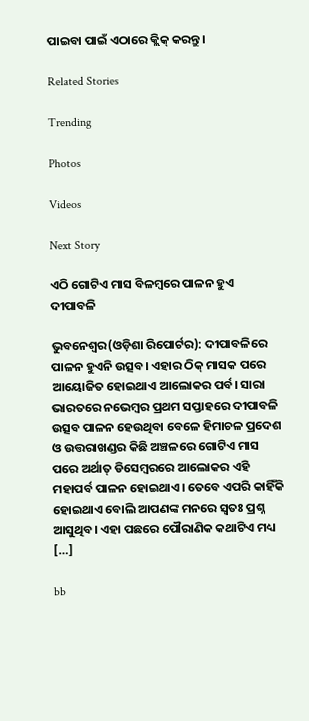ପାଇବା ପାଇଁ ଏଠାରେ କ୍ଲିକ୍ କରନ୍ତୁ।

Related Stories

Trending

Photos

Videos

Next Story

ଏଠି ଗୋଟିଏ ମାସ ବିଳମ୍ୱରେ ପାଳନ ହୁଏ ଦୀପାବଳି

ଭୁବନେଶ୍ୱର(ଓଡ଼ିଶା ରିପୋର୍ଟର): ଦୀପାବଳିରେ ପାଳନ ହୁଏନି ଉତ୍ସବ। ଏହାର ଠିକ୍‌ ମାସକ ପରେ ଆୟୋଜିତ ହୋଇଥାଏ ଆଲୋକର ପର୍ବ। ସାରା ଭାରତରେ ନଭେମ୍ୱର ପ୍ରଥମ ସପ୍ତାହରେ ଦୀପାବଳି ଉତ୍ସବ ପାଳନ ହେଉଥିବା ବେଳେ ହିମାଚଳ ପ୍ରଦେଶ ଓ ଉତ୍ତରାଖଣ୍ଡର କିଛି ଅଞ୍ଚଳରେ ଗୋଟିଏ ମାସ ପରେ ଅର୍ଥାତ୍‌ ଡିସେମ୍ୱରରେ ଆଲୋକର ଏହି ମହାପର୍ବ ପାଳନ ହୋଇଥାଏ। ତେବେ ଏପରି କାହିଁକି ହୋଇଥାଏ ବୋଲି ଆପଣଙ୍କ ମନରେ ସ୍ୱତଃ ପ୍ରଶ୍ନ ଆସୁଥିବ। ଏହା ପଛରେ ପୌରାଣିକ କଥାଟିଏ ମଧ୍ୟ […]

bb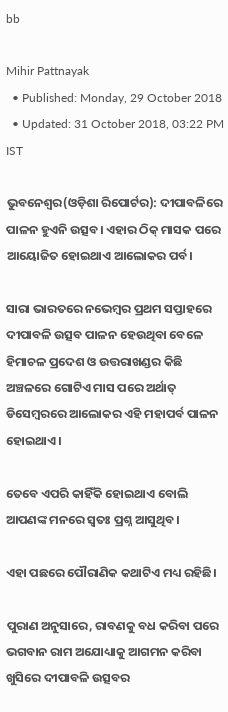bb

Mihir Pattnayak
  • Published: Monday, 29 October 2018
  • Updated: 31 October 2018, 03:22 PM IST

ଭୁବନେଶ୍ୱର(ଓଡ଼ିଶା ରିପୋର୍ଟର): ଦୀପାବଳିରେ ପାଳନ ହୁଏନି ଉତ୍ସବ। ଏହାର ଠିକ୍‌ ମାସକ ପରେ ଆୟୋଜିତ ହୋଇଥାଏ ଆଲୋକର ପର୍ବ।

ସାରା ଭାରତରେ ନଭେମ୍ୱର ପ୍ରଥମ ସପ୍ତାହରେ ଦୀପାବଳି ଉତ୍ସବ ପାଳନ ହେଉଥିବା ବେଳେ ହିମାଚଳ ପ୍ରଦେଶ ଓ ଉତ୍ତରାଖଣ୍ଡର କିଛି ଅଞ୍ଚଳରେ ଗୋଟିଏ ମାସ ପରେ ଅର୍ଥାତ୍‌ ଡିସେମ୍ୱରରେ ଆଲୋକର ଏହି ମହାପର୍ବ ପାଳନ ହୋଇଥାଏ।

ତେବେ ଏପରି କାହିଁକି ହୋଇଥାଏ ବୋଲି ଆପଣଙ୍କ ମନରେ ସ୍ୱତଃ ପ୍ରଶ୍ନ ଆସୁଥିବ।

ଏହା ପଛରେ ପୌରାଣିକ କଥାଟିଏ ମଧ୍ୟ ରହିଛି।

ପୁରାଣ ଅନୁସାରେ, ରାବଣକୁ ବଧ କରିବା ପରେ ଭଗବାନ ରାମ ଅଯୋଧ୍ୟାକୁ ଆଗମନ କରିବା ଖୁସିରେ ଦୀପାବଳି ଉତ୍ସବର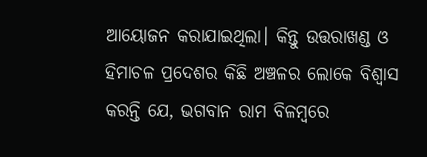ଆୟୋଜନ କରାଯାଇଥିଲା। କିନ୍ତୁ ଉତ୍ତରାଖଣ୍ଡ ଓ ହିମାଚଳ ପ୍ରଦେଶର କିଛି ଅଞ୍ଚଳର ଲୋକେ ବିଶ୍ୱାସ କରନ୍ତି ଯେ, ଭଗବାନ ରାମ ବିଳମ୍ୱରେ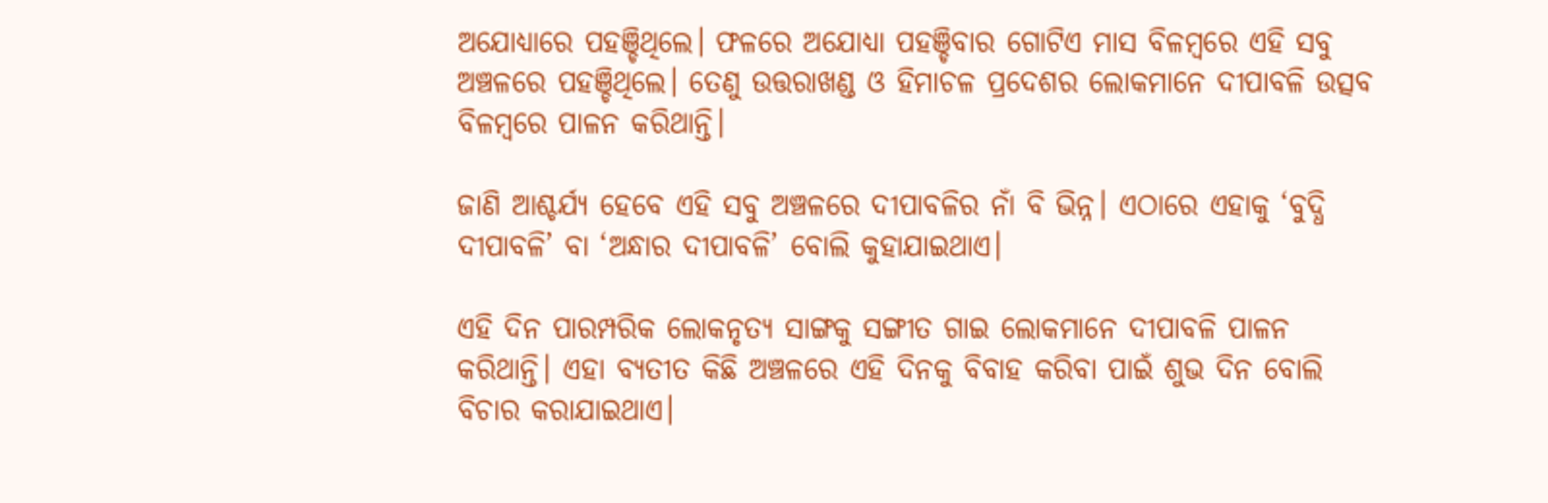ଅଯୋଧ୍ୟାରେ ପହଞ୍ଚିଥିଲେ। ଫଳରେ ଅଯୋଧ୍ୟା ପହଞ୍ଚିବାର ଗୋଟିଏ ମାସ ବିଳମ୍ୱରେ ଏହି ସବୁ ଅଞ୍ଚଳରେ ପହଞ୍ଚିଥିଲେ। ତେଣୁ ଉତ୍ତରାଖଣ୍ଡ ଓ ହିମାଚଳ ପ୍ରଦେଶର ଲୋକମାନେ ଦୀପାବଳି ଉତ୍ସବ ବିଳମ୍ବରେ ପାଳନ କରିଥାନ୍ତି।

ଜାଣି ଆଶ୍ଚର୍ଯ୍ୟ ହେବେ ଏହି ସବୁ ଅଞ୍ଚଳରେ ଦୀପାବଳିର ନାଁ ବି ଭିନ୍ନ। ଏଠାରେ ଏହାକୁ ‘ବୁଦ୍ଧି ଦୀପାବଳି’ ବା ‘ଅନ୍ଧାର ଦୀପାବଳି’ ବୋଲି କୁହାଯାଇଥାଏ।

ଏହି ଦିନ ପାରମ୍ପରିକ ଲୋକନୃତ୍ୟ ସାଙ୍ଗକୁ ସଙ୍ଗୀତ ଗାଇ ଲୋକମାନେ ଦୀପାବଳି ପାଳନ କରିଥାନ୍ତି। ଏହା ବ୍ୟତୀତ କିଛି ଅଞ୍ଚଳରେ ଏହି ଦିନକୁ ବିବାହ କରିବା ପାଇଁ ଶୁଭ ଦିନ ବୋଲି ବିଚାର କରାଯାଇଥାଏ।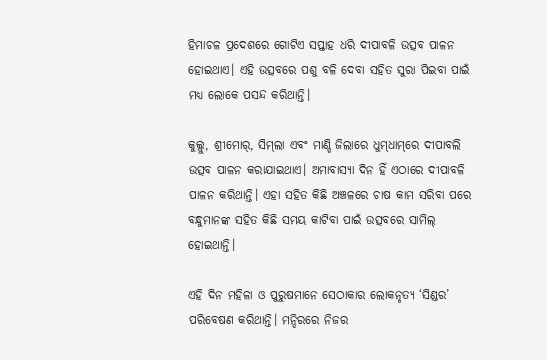ହିମାଚଳ ପ୍ରଦେଶରେ ଗୋଟିଏ ସପ୍ତାହ ଧରି ଦୀପାବଳି ଉତ୍ସବ ପାଳନ ହୋଇଥାଏ। ଏହି ଉତ୍ସବରେ ପଶୁ ବଳି ଦେବା ସହିତ ସୁରା ପିଇବା ପାଇଁ ମଧ୍ୟ ଲୋକେ ପସନ୍ଦ କରିଥାନ୍ତି।

କୁଲ୍ଲୁ, ଶ୍ରୀମୋର୍‌, ସିମ୍‌ଲା ଏବଂ ମାଣ୍ଡି ଜିଲାରେ ଧୁମ୍‌ଧାମ୍‌ରେ ଦୀପାବଲି ଉତ୍ସବ ପାଳନ କରାଯାଇଥାଏ। ଅମାବାସ୍ୟା ଦିନ ହିଁ ଏଠାରେ ଦୀପାବଳି ପାଳନ କରିଥାନ୍ତି। ଏହା ସହିତ କିଛି ଅଞ୍ଚଳରେ ଚାଷ କାମ ସରିବା ପରେ ବନ୍ଧୁମାନଙ୍କ ସହିତ କିଛି ସମୟ କାଟିବା ପାଇଁ ଉତ୍ସବରେ ସାମିଲ୍‌ ହୋଇଥାନ୍ତି।

ଏହି ଦିନ ମହିଳା ଓ ପୁରୁଷମାନେ ସେଠାକାର ଲୋକନୃତ୍ୟ ‘ସିଣ୍ଡର’ ପରିବେଷଣ କରିଥାନ୍ତି। ମନ୍ଦିରରେ ନିଜର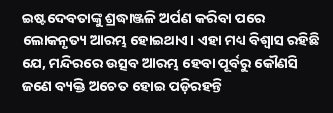ଇଷ୍ଟଦେବତାଙ୍କୁ ଶ୍ରଦ୍ଧାଞ୍ଜଳି ଅର୍ପଣ କରିବା ପରେ ଲୋକନୃତ୍ୟ ଆରମ୍ଭ ହୋଇଥାଏ। ଏହା ମଧ୍ୟ ବିଶ୍ୱାସ ରହିଛି ଯେ, ମନ୍ଦିରରେ ଉତ୍ସବ ଆରମ୍ଭ ହେବା ପୂର୍ବରୁ କୌଣସି ଜଣେ ବ୍ୟକ୍ତି ଅଚେତ ହୋଇ ପଡ଼ିରହନ୍ତି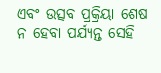ଏବଂ ଉତ୍ସବ ପ୍ରକ୍ରିୟା ଶେଷ ନ ହେବା ପର୍ଯ୍ୟନ୍ତ ସେହି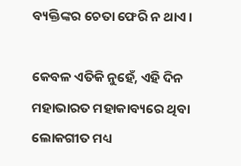ବ୍ୟକ୍ତିଙ୍କର ଚେତା ଫେରି ନ ଥାଏ।

କେବଳ ଏତିକି ନୁହେଁ, ଏହି ଦିନ ମହାଭାରତ ମହାକାବ୍ୟରେ ଥିବା ଲୋକଗୀତ ମଧ୍ୟ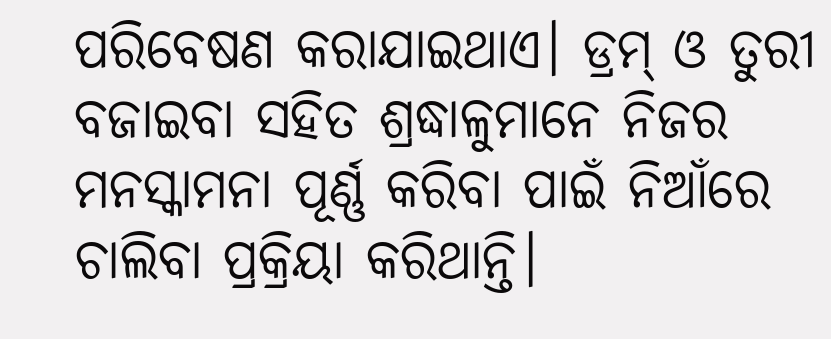ପରିବେଷଣ କରାଯାଇଥାଏ। ଡ୍ରମ୍‌ ଓ ତୁରୀ ବଜାଇବା ସହିତ ଶ୍ରଦ୍ଧାଳୁମାନେ ନିଜର ମନସ୍କାମନା ପୂର୍ଣ୍ଣ କରିବା ପାଇଁ ନିଆଁରେ ଚାଲିବା ପ୍ରକ୍ରିୟା କରିଥାନ୍ତି।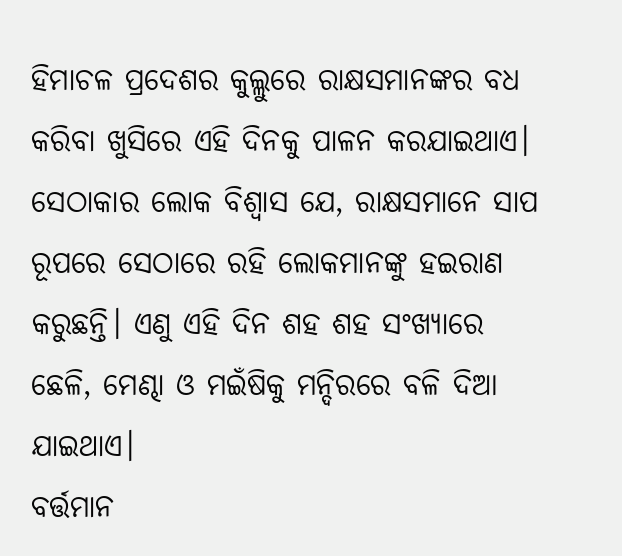ହିମାଚଳ ପ୍ରଦେଶର କୁଲ୍ଲୁରେ ରାକ୍ଷସମାନଙ୍କର ବଧ କରିବା ଖୁସିରେ ଏହି ଦିନକୁ ପାଳନ କରଯାଇଥାଏ। ସେଠାକାର ଲୋକ ବିଶ୍ୱାସ ଯେ, ରାକ୍ଷସମାନେ ସାପ ରୂପରେ ସେଠାରେ ରହି ଲୋକମାନଙ୍କୁ ହଇରାଣ କରୁଛନ୍ତି। ଏଣୁ ଏହି ଦିନ ଶହ ଶହ ସଂଖ୍ୟାରେ ଛେଳି, ମେଣ୍ଢା ଓ ମଇଁଷିକୁ ମନ୍ଦିରରେ ବଳି ଦିଆ ଯାଇଥାଏ।
ବର୍ତ୍ତମାନ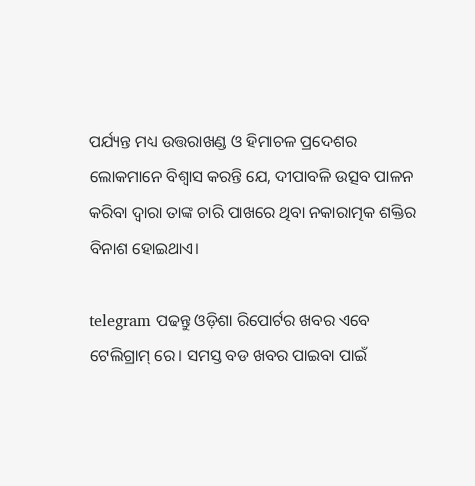ପର୍ଯ୍ୟନ୍ତ ମଧ୍ୟ ଉତ୍ତରାଖଣ୍ଡ ଓ ହିମାଚଳ ପ୍ରଦେଶର ଲୋକମାନେ ବିଶ୍ୱାସ କରନ୍ତି ଯେ, ଦୀପାବଳି ଉତ୍ସବ ପାଳନ କରିବା ଦ୍ୱାରା ତାଙ୍କ ଚାରି ପାଖରେ ଥିବା ନକାରାତ୍ମକ ଶକ୍ତିର ବିନାଶ ହୋଇଥାଏ।

telegram ପଢନ୍ତୁ ଓଡ଼ିଶା ରିପୋର୍ଟର ଖବର ଏବେ ଟେଲିଗ୍ରାମ୍ ରେ। ସମସ୍ତ ବଡ ଖବର ପାଇବା ପାଇଁ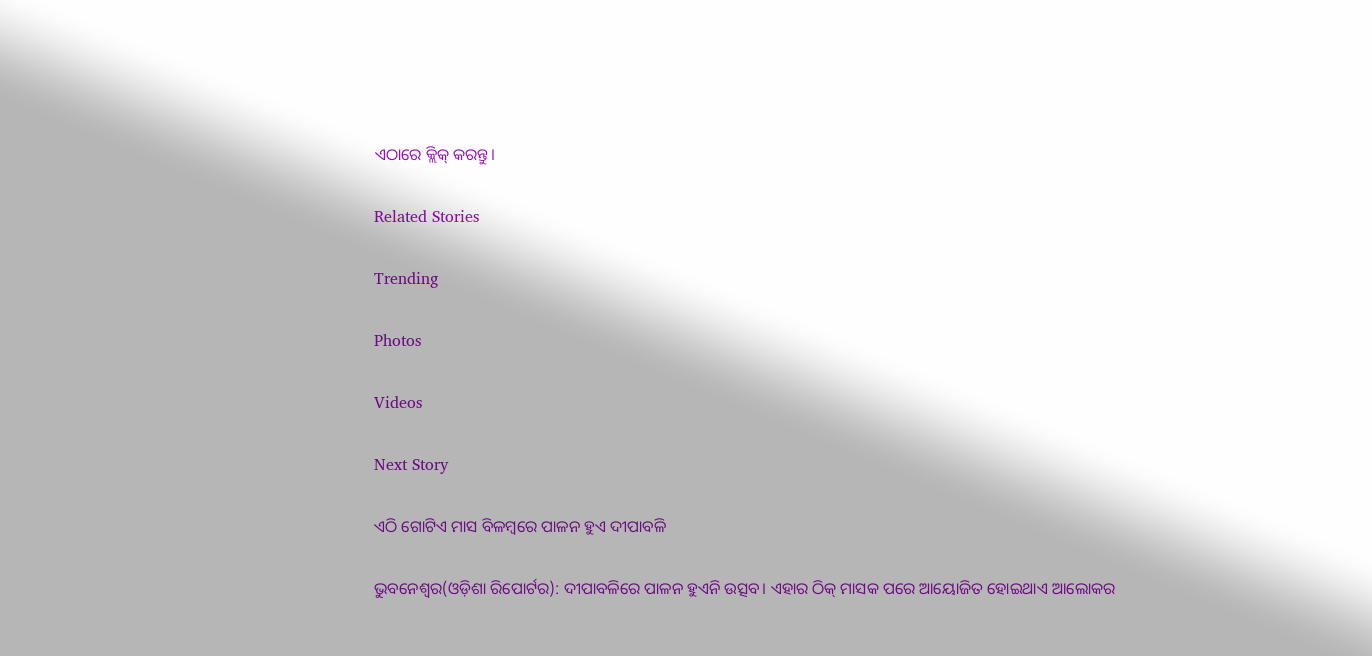ଏଠାରେ କ୍ଲିକ୍ କରନ୍ତୁ।

Related Stories

Trending

Photos

Videos

Next Story

ଏଠି ଗୋଟିଏ ମାସ ବିଳମ୍ୱରେ ପାଳନ ହୁଏ ଦୀପାବଳି

ଭୁବନେଶ୍ୱର(ଓଡ଼ିଶା ରିପୋର୍ଟର): ଦୀପାବଳିରେ ପାଳନ ହୁଏନି ଉତ୍ସବ। ଏହାର ଠିକ୍‌ ମାସକ ପରେ ଆୟୋଜିତ ହୋଇଥାଏ ଆଲୋକର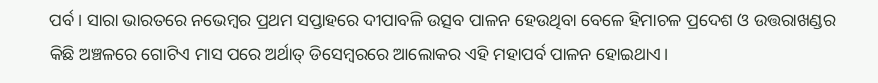ପର୍ବ। ସାରା ଭାରତରେ ନଭେମ୍ୱର ପ୍ରଥମ ସପ୍ତାହରେ ଦୀପାବଳି ଉତ୍ସବ ପାଳନ ହେଉଥିବା ବେଳେ ହିମାଚଳ ପ୍ରଦେଶ ଓ ଉତ୍ତରାଖଣ୍ଡର କିଛି ଅଞ୍ଚଳରେ ଗୋଟିଏ ମାସ ପରେ ଅର୍ଥାତ୍‌ ଡିସେମ୍ୱରରେ ଆଲୋକର ଏହି ମହାପର୍ବ ପାଳନ ହୋଇଥାଏ।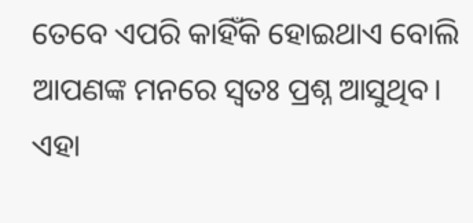ତେବେ ଏପରି କାହିଁକି ହୋଇଥାଏ ବୋଲି ଆପଣଙ୍କ ମନରେ ସ୍ୱତଃ ପ୍ରଶ୍ନ ଆସୁଥିବ। ଏହା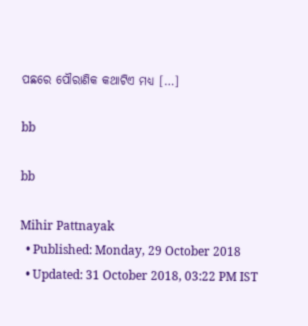ପଛରେ ପୌରାଣିକ କଥାଟିଏ ମଧ୍ୟ […]

bb

bb

Mihir Pattnayak
  • Published: Monday, 29 October 2018
  • Updated: 31 October 2018, 03:22 PM IST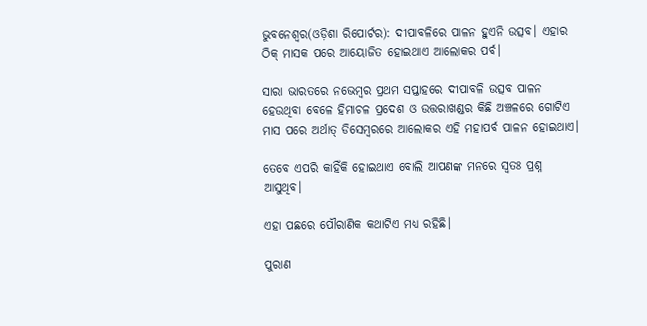ଭୁବନେଶ୍ୱର(ଓଡ଼ିଶା ରିପୋର୍ଟର): ଦୀପାବଳିରେ ପାଳନ ହୁଏନି ଉତ୍ସବ। ଏହାର ଠିକ୍‌ ମାସକ ପରେ ଆୟୋଜିତ ହୋଇଥାଏ ଆଲୋକର ପର୍ବ।

ସାରା ଭାରତରେ ନଭେମ୍ୱର ପ୍ରଥମ ସପ୍ତାହରେ ଦୀପାବଳି ଉତ୍ସବ ପାଳନ ହେଉଥିବା ବେଳେ ହିମାଚଳ ପ୍ରଦେଶ ଓ ଉତ୍ତରାଖଣ୍ଡର କିଛି ଅଞ୍ଚଳରେ ଗୋଟିଏ ମାସ ପରେ ଅର୍ଥାତ୍‌ ଡିସେମ୍ୱରରେ ଆଲୋକର ଏହି ମହାପର୍ବ ପାଳନ ହୋଇଥାଏ।

ତେବେ ଏପରି କାହିଁକି ହୋଇଥାଏ ବୋଲି ଆପଣଙ୍କ ମନରେ ସ୍ୱତଃ ପ୍ରଶ୍ନ ଆସୁଥିବ।

ଏହା ପଛରେ ପୌରାଣିକ କଥାଟିଏ ମଧ୍ୟ ରହିଛି।

ପୁରାଣ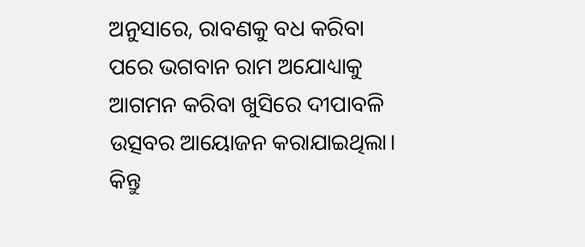ଅନୁସାରେ, ରାବଣକୁ ବଧ କରିବା ପରେ ଭଗବାନ ରାମ ଅଯୋଧ୍ୟାକୁ ଆଗମନ କରିବା ଖୁସିରେ ଦୀପାବଳି ଉତ୍ସବର ଆୟୋଜନ କରାଯାଇଥିଲା। କିନ୍ତୁ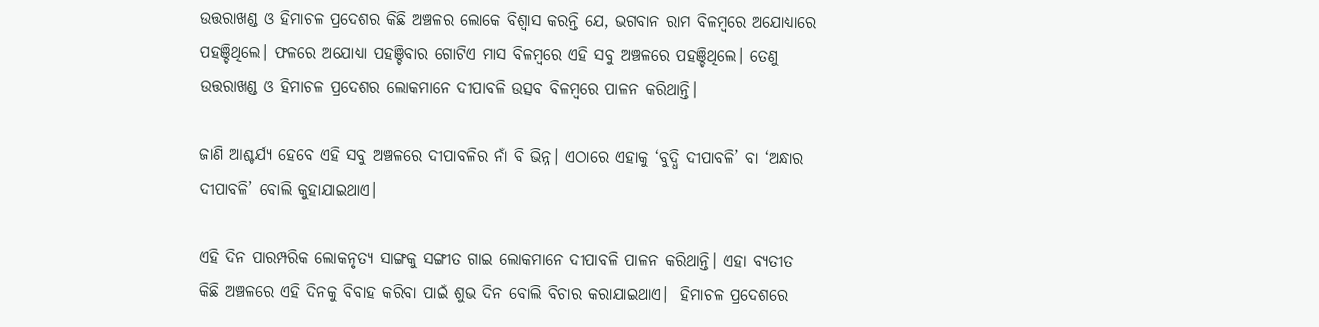ଉତ୍ତରାଖଣ୍ଡ ଓ ହିମାଚଳ ପ୍ରଦେଶର କିଛି ଅଞ୍ଚଳର ଲୋକେ ବିଶ୍ୱାସ କରନ୍ତି ଯେ, ଭଗବାନ ରାମ ବିଳମ୍ୱରେ ଅଯୋଧ୍ୟାରେ ପହଞ୍ଚିଥିଲେ। ଫଳରେ ଅଯୋଧ୍ୟା ପହଞ୍ଚିବାର ଗୋଟିଏ ମାସ ବିଳମ୍ୱରେ ଏହି ସବୁ ଅଞ୍ଚଳରେ ପହଞ୍ଚିଥିଲେ। ତେଣୁ ଉତ୍ତରାଖଣ୍ଡ ଓ ହିମାଚଳ ପ୍ରଦେଶର ଲୋକମାନେ ଦୀପାବଳି ଉତ୍ସବ ବିଳମ୍ବରେ ପାଳନ କରିଥାନ୍ତି।

ଜାଣି ଆଶ୍ଚର୍ଯ୍ୟ ହେବେ ଏହି ସବୁ ଅଞ୍ଚଳରେ ଦୀପାବଳିର ନାଁ ବି ଭିନ୍ନ। ଏଠାରେ ଏହାକୁ ‘ବୁଦ୍ଧି ଦୀପାବଳି’ ବା ‘ଅନ୍ଧାର ଦୀପାବଳି’ ବୋଲି କୁହାଯାଇଥାଏ।

ଏହି ଦିନ ପାରମ୍ପରିକ ଲୋକନୃତ୍ୟ ସାଙ୍ଗକୁ ସଙ୍ଗୀତ ଗାଇ ଲୋକମାନେ ଦୀପାବଳି ପାଳନ କରିଥାନ୍ତି। ଏହା ବ୍ୟତୀତ କିଛି ଅଞ୍ଚଳରେ ଏହି ଦିନକୁ ବିବାହ କରିବା ପାଇଁ ଶୁଭ ଦିନ ବୋଲି ବିଚାର କରାଯାଇଥାଏ।  ହିମାଚଳ ପ୍ରଦେଶରେ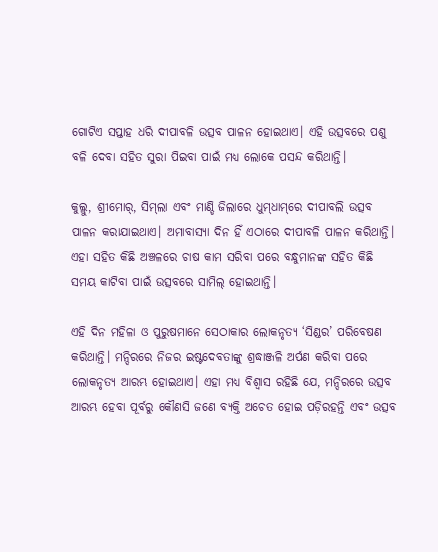ଗୋଟିଏ ସପ୍ତାହ ଧରି ଦୀପାବଳି ଉତ୍ସବ ପାଳନ ହୋଇଥାଏ। ଏହି ଉତ୍ସବରେ ପଶୁ ବଳି ଦେବା ସହିତ ସୁରା ପିଇବା ପାଇଁ ମଧ୍ୟ ଲୋକେ ପସନ୍ଦ କରିଥାନ୍ତି।

କୁଲ୍ଲୁ, ଶ୍ରୀମୋର୍‌, ସିମ୍‌ଲା ଏବଂ ମାଣ୍ଡି ଜିଲାରେ ଧୁମ୍‌ଧାମ୍‌ରେ ଦୀପାବଲି ଉତ୍ସବ ପାଳନ କରାଯାଇଥାଏ। ଅମାବାସ୍ୟା ଦିନ ହିଁ ଏଠାରେ ଦୀପାବଳି ପାଳନ କରିଥାନ୍ତି। ଏହା ସହିତ କିଛି ଅଞ୍ଚଳରେ ଚାଷ କାମ ସରିବା ପରେ ବନ୍ଧୁମାନଙ୍କ ସହିତ କିଛି ସମୟ କାଟିବା ପାଇଁ ଉତ୍ସବରେ ସାମିଲ୍‌ ହୋଇଥାନ୍ତି।

ଏହି ଦିନ ମହିଳା ଓ ପୁରୁଷମାନେ ସେଠାକାର ଲୋକନୃତ୍ୟ ‘ସିଣ୍ଡର’ ପରିବେଷଣ କରିଥାନ୍ତି। ମନ୍ଦିରରେ ନିଜର ଇଷ୍ଟଦେବତାଙ୍କୁ ଶ୍ରଦ୍ଧାଞ୍ଜଳି ଅର୍ପଣ କରିବା ପରେ ଲୋକନୃତ୍ୟ ଆରମ୍ଭ ହୋଇଥାଏ। ଏହା ମଧ୍ୟ ବିଶ୍ୱାସ ରହିଛି ଯେ, ମନ୍ଦିରରେ ଉତ୍ସବ ଆରମ୍ଭ ହେବା ପୂର୍ବରୁ କୌଣସି ଜଣେ ବ୍ୟକ୍ତି ଅଚେତ ହୋଇ ପଡ଼ିରହନ୍ତି ଏବଂ ଉତ୍ସବ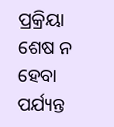ପ୍ରକ୍ରିୟା ଶେଷ ନ ହେବା ପର୍ଯ୍ୟନ୍ତ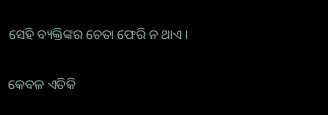ସେହି ବ୍ୟକ୍ତିଙ୍କର ଚେତା ଫେରି ନ ଥାଏ।

କେବଳ ଏତିକି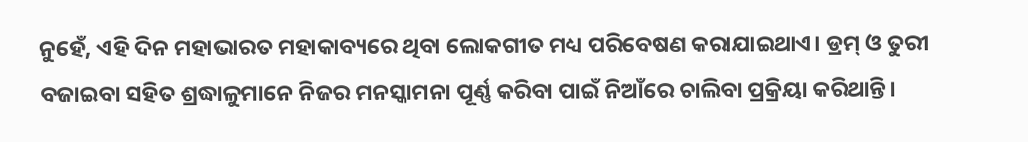ନୁହେଁ, ଏହି ଦିନ ମହାଭାରତ ମହାକାବ୍ୟରେ ଥିବା ଲୋକଗୀତ ମଧ୍ୟ ପରିବେଷଣ କରାଯାଇଥାଏ। ଡ୍ରମ୍‌ ଓ ତୁରୀ ବଜାଇବା ସହିତ ଶ୍ରଦ୍ଧାଳୁମାନେ ନିଜର ମନସ୍କାମନା ପୂର୍ଣ୍ଣ କରିବା ପାଇଁ ନିଆଁରେ ଚାଲିବା ପ୍ରକ୍ରିୟା କରିଥାନ୍ତି।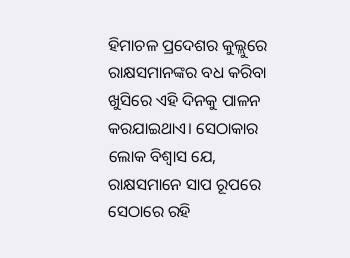ହିମାଚଳ ପ୍ରଦେଶର କୁଲ୍ଲୁରେ ରାକ୍ଷସମାନଙ୍କର ବଧ କରିବା ଖୁସିରେ ଏହି ଦିନକୁ ପାଳନ କରଯାଇଥାଏ। ସେଠାକାର ଲୋକ ବିଶ୍ୱାସ ଯେ, ରାକ୍ଷସମାନେ ସାପ ରୂପରେ ସେଠାରେ ରହି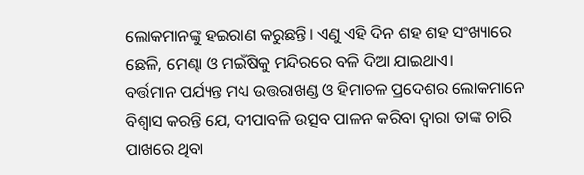ଲୋକମାନଙ୍କୁ ହଇରାଣ କରୁଛନ୍ତି। ଏଣୁ ଏହି ଦିନ ଶହ ଶହ ସଂଖ୍ୟାରେ ଛେଳି, ମେଣ୍ଢା ଓ ମଇଁଷିକୁ ମନ୍ଦିରରେ ବଳି ଦିଆ ଯାଇଥାଏ।
ବର୍ତ୍ତମାନ ପର୍ଯ୍ୟନ୍ତ ମଧ୍ୟ ଉତ୍ତରାଖଣ୍ଡ ଓ ହିମାଚଳ ପ୍ରଦେଶର ଲୋକମାନେ ବିଶ୍ୱାସ କରନ୍ତି ଯେ, ଦୀପାବଳି ଉତ୍ସବ ପାଳନ କରିବା ଦ୍ୱାରା ତାଙ୍କ ଚାରି ପାଖରେ ଥିବା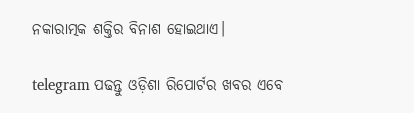ନକାରାତ୍ମକ ଶକ୍ତିର ବିନାଶ ହୋଇଥାଏ।

telegram ପଢନ୍ତୁ ଓଡ଼ିଶା ରିପୋର୍ଟର ଖବର ଏବେ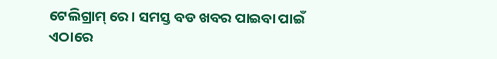ଟେଲିଗ୍ରାମ୍ ରେ। ସମସ୍ତ ବଡ ଖବର ପାଇବା ପାଇଁ ଏଠାରେ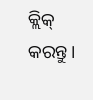କ୍ଲିକ୍ କରନ୍ତୁ।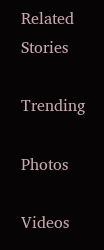Related Stories

Trending

Photos

Videos